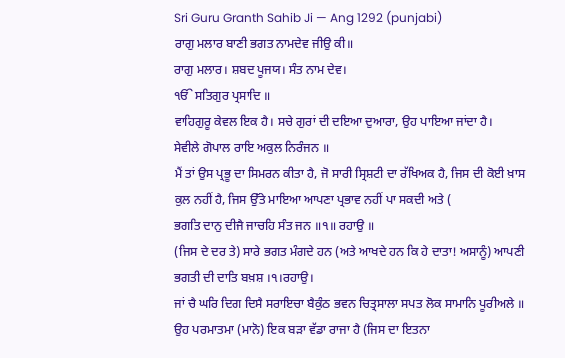Sri Guru Granth Sahib Ji — Ang 1292 (punjabi)
ਰਾਗੁ ਮਲਾਰ ਬਾਣੀ ਭਗਤ ਨਾਮਦੇਵ ਜੀਉ ਕੀ॥
ਰਾਗੁ ਮਲਾਰ। ਸ਼ਬਦ ਪੂਜਯ। ਸੰਤ ਨਾਮ ਦੇਵ।
ੴ ਸਤਿਗੁਰ ਪ੍ਰਸਾਦਿ ॥
ਵਾਹਿਗੁਰੂ ਕੇਵਲ ਇਕ ਹੈ। ਸਚੇ ਗੁਰਾਂ ਦੀ ਦਇਆ ਦੁਆਰਾ, ਉਹ ਪਾਇਆ ਜਾਂਦਾ ਹੈ।
ਸੇਵੀਲੇ ਗੋਪਾਲ ਰਾਇ ਅਕੁਲ ਨਿਰੰਜਨ ॥
ਮੈਂ ਤਾਂ ਉਸ ਪ੍ਰਭੂ ਦਾ ਸਿਮਰਨ ਕੀਤਾ ਹੈ, ਜੋ ਸਾਰੀ ਸ੍ਰਿਸ਼ਟੀ ਦਾ ਰੱਖਿਅਕ ਹੈ, ਜਿਸ ਦੀ ਕੋਈ ਖ਼ਾਸ ਕੁਲ ਨਹੀਂ ਹੈ, ਜਿਸ ਉੱਤੇ ਮਾਇਆ ਆਪਣਾ ਪ੍ਰਭਾਵ ਨਹੀਂ ਪਾ ਸਕਦੀ ਅਤੇ (
ਭਗਤਿ ਦਾਨੁ ਦੀਜੈ ਜਾਚਹਿ ਸੰਤ ਜਨ ॥੧॥ ਰਹਾਉ ॥
(ਜਿਸ ਦੇ ਦਰ ਤੇ) ਸਾਰੇ ਭਗਤ ਮੰਗਦੇ ਹਨ (ਅਤੇ ਆਖਦੇ ਹਨ ਕਿ ਹੇ ਦਾਤਾ! ਅਸਾਨੂੰ) ਆਪਣੀ ਭਗਤੀ ਦੀ ਦਾਤਿ ਬਖ਼ਸ਼ ।੧।ਰਹਾਉ।
ਜਾਂ ਚੈ ਘਰਿ ਦਿਗ ਦਿਸੈ ਸਰਾਇਚਾ ਬੈਕੁੰਠ ਭਵਨ ਚਿਤ੍ਰਸਾਲਾ ਸਪਤ ਲੋਕ ਸਾਮਾਨਿ ਪੂਰੀਅਲੇ ॥
ਉਹ ਪਰਮਾਤਮਾ (ਮਾਨੋ) ਇਕ ਬੜਾ ਵੱਡਾ ਰਾਜਾ ਹੈ (ਜਿਸ ਦਾ ਇਤਨਾ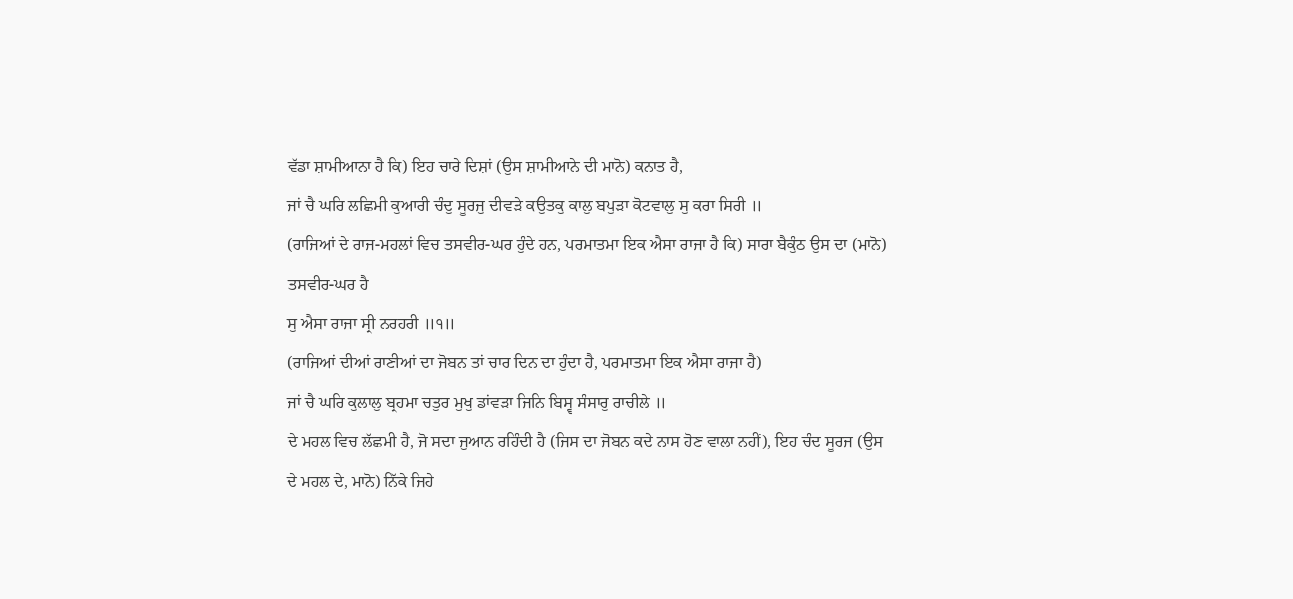ਵੱਡਾ ਸ਼ਾਮੀਆਨਾ ਹੈ ਕਿ) ਇਹ ਚਾਰੇ ਦਿਸ਼ਾਂ (ਉਸ ਸ਼ਾਮੀਆਨੇ ਦੀ ਮਾਨੋ) ਕਨਾਤ ਹੈ,
ਜਾਂ ਚੈ ਘਰਿ ਲਛਿਮੀ ਕੁਆਰੀ ਚੰਦੁ ਸੂਰਜੁ ਦੀਵੜੇ ਕਉਤਕੁ ਕਾਲੁ ਬਪੁੜਾ ਕੋਟਵਾਲੁ ਸੁ ਕਰਾ ਸਿਰੀ ॥
(ਰਾਜਿਆਂ ਦੇ ਰਾਜ-ਮਹਲਾਂ ਵਿਚ ਤਸਵੀਰ-ਘਰ ਹੁੰਦੇ ਹਨ, ਪਰਮਾਤਮਾ ਇਕ ਐਸਾ ਰਾਜਾ ਹੈ ਕਿ) ਸਾਰਾ ਬੈਕੁੰਠ ਉਸ ਦਾ (ਮਾਨੋ) ਤਸਵੀਰ-ਘਰ ਹੈ
ਸੁ ਐਸਾ ਰਾਜਾ ਸ੍ਰੀ ਨਰਹਰੀ ॥੧॥
(ਰਾਜਿਆਂ ਦੀਆਂ ਰਾਣੀਆਂ ਦਾ ਜੋਬਨ ਤਾਂ ਚਾਰ ਦਿਨ ਦਾ ਹੁੰਦਾ ਹੈ, ਪਰਮਾਤਮਾ ਇਕ ਐਸਾ ਰਾਜਾ ਹੈ)
ਜਾਂ ਚੈ ਘਰਿ ਕੁਲਾਲੁ ਬ੍ਰਹਮਾ ਚਤੁਰ ਮੁਖੁ ਡਾਂਵੜਾ ਜਿਨਿ ਬਿਸ੍ਵ ਸੰਸਾਰੁ ਰਾਚੀਲੇ ॥
ਦੇ ਮਹਲ ਵਿਚ ਲੱਛਮੀ ਹੈ, ਜੋ ਸਦਾ ਜੁਆਨ ਰਹਿੰਦੀ ਹੈ (ਜਿਸ ਦਾ ਜੋਬਨ ਕਦੇ ਨਾਸ ਹੋਣ ਵਾਲਾ ਨਹੀਂ), ਇਹ ਚੰਦ ਸੂਰਜ (ਉਸ ਦੇ ਮਹਲ ਦੇ, ਮਾਨੋ) ਨਿੱਕੇ ਜਿਹੇ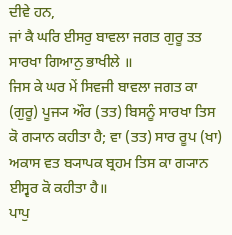ਦੀਵੇ ਹਨ,
ਜਾਂ ਕੈ ਘਰਿ ਈਸਰੁ ਬਾਵਲਾ ਜਗਤ ਗੁਰੂ ਤਤ ਸਾਰਖਾ ਗਿਆਨੁ ਭਾਖੀਲੇ ॥
ਜਿਸ ਕੇ ਘਰ ਮੇਂ ਸਿਵਜੀ ਬਾਵਲਾ ਜਗਤ ਕਾ (ਗੁਰੂ) ਪੂਜ੍ਯ ਔਰ (ਤਤ) ਬਿਸਨੂੰ ਸਾਰਖਾ ਤਿਸ ਕੋ ਗ੍ਯਾਨ ਕਹੀਤਾ ਹੈ; ਵਾ (ਤਤ) ਸਾਰ ਰੂਪ (ਖਾ) ਅਕਾਸ ਵਤ ਬ੍ਯਾਪਕ ਬ੍ਰਹਮ ਤਿਸ ਕਾ ਗ੍ਯਾਨ ਈਸ੍ਵਰ ਕੋ ਕਹੀਤਾ ਹੈ॥
ਪਾਪੁ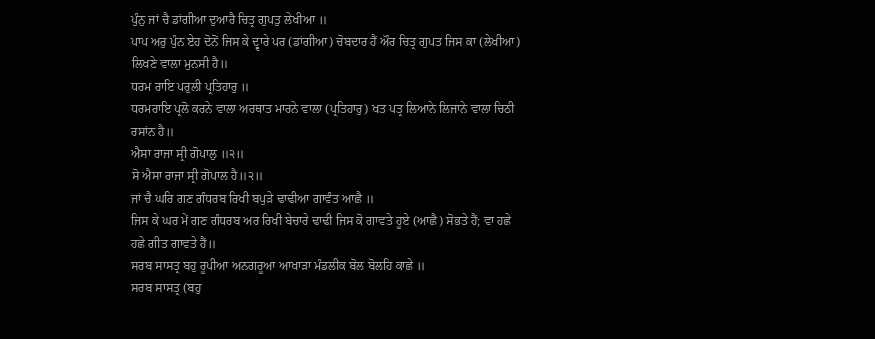ਪੁੰਨੁ ਜਾਂ ਚੈ ਡਾਂਗੀਆ ਦੁਆਰੈ ਚਿਤ੍ਰ ਗੁਪਤੁ ਲੇਖੀਆ ॥
ਪਾਪ ਅਰੁ ਪੁੰਨ ਏਹ ਦੋਨੋਂ ਜਿਸ ਕੇ ਦ੍ਵਾਰੇ ਪਰ (ਡਾਂਗੀਆ) ਚੋਬਦਾਰ ਹੈਂ ਔਰ ਚਿਤ੍ਰ ਗੁਪਤ ਜਿਸ ਕਾ (ਲੇਖੀਆ) ਲਿਖਣੇ ਵਾਲਾ ਮੁਨਸੀ ਹੈ॥
ਧਰਮ ਰਾਇ ਪਰੁਲੀ ਪ੍ਰਤਿਹਾਰੁ ॥
ਧਰਮਰਾਇ ਪ੍ਰਲੋ ਕਰਨੇ ਵਾਲਾ ਅਰਥਾਤ ਮਾਰਨੇ ਵਾਲਾ (ਪ੍ਰਤਿਹਾਰੁ) ਖਤ ਪਤ੍ਰ ਲਿਆਨੇ ਲਿਜਾਨੇ ਵਾਲਾ ਚਿਠੀ ਰਸਾਂਨ ਹੈ॥
ਐਸਾ ਰਾਜਾ ਸ੍ਰੀ ਗੋਪਾਲੁ ॥੨॥
ਸੋ ਐਸਾ ਰਾਜਾ ਸ੍ਰੀ ਗੋਪਾਲ ਹੈ॥੨॥
ਜਾਂ ਚੈ ਘਰਿ ਗਣ ਗੰਧਰਬ ਰਿਖੀ ਬਪੁੜੇ ਢਾਢੀਆ ਗਾਵੰਤ ਆਛੈ ॥
ਜਿਸ ਕੇ ਘਰ ਮੇਂ ਗਣ ਗੰਧਰਬ ਅਰ ਰਿਖੀ ਬੇਚਾਰੇ ਢਾਢੀ ਜਿਸ ਕੋ ਗਾਵਤੇ ਹੂਏ (ਆਛੈ) ਸੋਭਤੇ ਹੈਂ; ਵਾ ਹਛੇ ਹਛੇ ਗੀਤ ਗਾਵਤੇ ਹੈਂ॥
ਸਰਬ ਸਾਸਤ੍ਰ ਬਹੁ ਰੂਪੀਆ ਅਨਗਰੂਆ ਆਖਾੜਾ ਮੰਡਲੀਕ ਬੋਲ ਬੋਲਹਿ ਕਾਛੇ ॥
ਸਰਬ ਸਾਸਤ੍ਰ (ਬਹੁ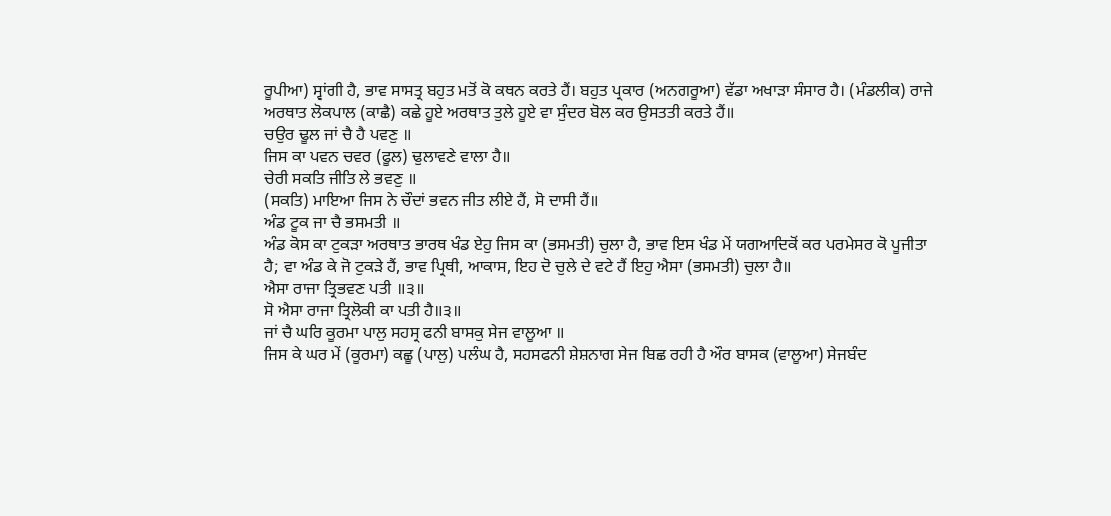ਰੂਪੀਆ) ਸ੍ਵਾਂਗੀ ਹੈ, ਭਾਵ ਸਾਸਤ੍ਰ ਬਹੁਤ ਮਤੋਂ ਕੋ ਕਥਨ ਕਰਤੇ ਹੈਂ। ਬਹੁਤ ਪ੍ਰਕਾਰ (ਅਨਗਰੂਆ) ਵੱਡਾ ਅਖਾੜਾ ਸੰਸਾਰ ਹੈ। (ਮੰਡਲੀਕ) ਰਾਜੇ ਅਰਥਾਤ ਲੋਕਪਾਲ (ਕਾਛੈ) ਕਛੇ ਹੂਏ ਅਰਥਾਤ ਤੁਲੇ ਹੂਏ ਵਾ ਸੁੰਦਰ ਬੋਲ ਕਰ ਉਸਤਤੀ ਕਰਤੇ ਹੈਂ॥
ਚਉਰ ਢੂਲ ਜਾਂ ਚੈ ਹੈ ਪਵਣੁ ॥
ਜਿਸ ਕਾ ਪਵਨ ਚਵਰ (ਫੂਲ) ਢੁਲਾਵਣੇ ਵਾਲਾ ਹੈ॥
ਚੇਰੀ ਸਕਤਿ ਜੀਤਿ ਲੇ ਭਵਣੁ ॥
(ਸਕਤਿ) ਮਾਇਆ ਜਿਸ ਨੇ ਚੌਦਾਂ ਭਵਨ ਜੀਤ ਲੀਏ ਹੈਂ, ਸੋ ਦਾਸੀ ਹੈਂ॥
ਅੰਡ ਟੂਕ ਜਾ ਚੈ ਭਸਮਤੀ ॥
ਅੰਡ ਕੋਸ ਕਾ ਟੁਕੜਾ ਅਰਥਾਤ ਭਾਰਥ ਖੰਡ ਏਹੁ ਜਿਸ ਕਾ (ਭਸਮਤੀ) ਚੁਲਾ ਹੈ, ਭਾਵ ਇਸ ਖੰਡ ਮੇਂ ਯਗਆਦਿਕੋਂ ਕਰ ਪਰਮੇਸਰ ਕੋ ਪੂਜੀਤਾ ਹੈ; ਵਾ ਅੰਡ ਕੇ ਜੋ ਟੁਕੜੇ ਹੈਂ, ਭਾਵ ਪ੍ਰਿਥੀ, ਆਕਾਸ, ਇਹ ਦੋ ਚੁਲੇ ਦੇ ਵਟੇ ਹੈਂ ਇਹੁ ਐਸਾ (ਭਸਮਤੀ) ਚੁਲਾ ਹੈ॥
ਐਸਾ ਰਾਜਾ ਤ੍ਰਿਭਵਣ ਪਤੀ ॥੩॥
ਸੋ ਐਸਾ ਰਾਜਾ ਤ੍ਰਿਲੋਕੀ ਕਾ ਪਤੀ ਹੈ॥੩॥
ਜਾਂ ਚੈ ਘਰਿ ਕੂਰਮਾ ਪਾਲੁ ਸਹਸ੍ਰ ਫਨੀ ਬਾਸਕੁ ਸੇਜ ਵਾਲੂਆ ॥
ਜਿਸ ਕੇ ਘਰ ਮੇਂ (ਕੂਰਮਾ) ਕਛੂ (ਪਾਲੁ) ਪਲੰਘ ਹੈ, ਸਹਸਫਨੀ ਸ਼ੇਸ਼ਨਾਗ ਸੇਜ ਬਿਛ ਰਹੀ ਹੈ ਔਰ ਬਾਸਕ (ਵਾਲੂਆ) ਸੇਜਬੰਦ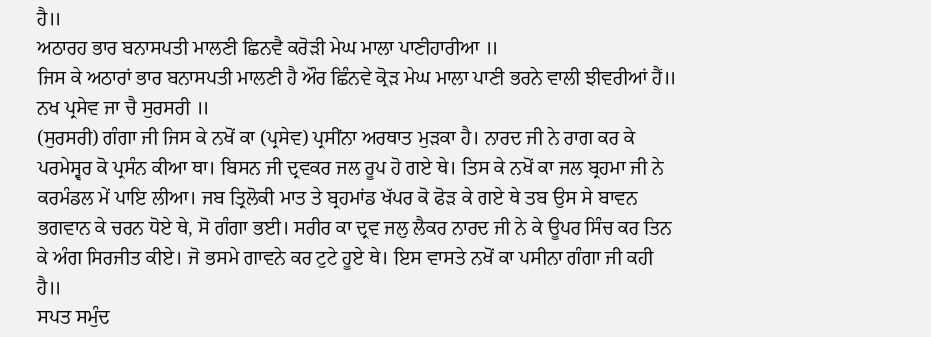ਹੈ॥
ਅਠਾਰਹ ਭਾਰ ਬਨਾਸਪਤੀ ਮਾਲਣੀ ਛਿਨਵੈ ਕਰੋੜੀ ਮੇਘ ਮਾਲਾ ਪਾਣੀਹਾਰੀਆ ॥
ਜਿਸ ਕੇ ਅਠਾਰਾਂ ਭਾਰ ਬਨਾਸਪਤੀ ਮਾਲਣੀ ਹੈ ਔਰ ਛਿੰਨਵੇ ਕ੍ਰੋੜ ਮੇਘ ਮਾਲਾ ਪਾਣੀ ਭਰਨੇ ਵਾਲੀ ਝੀਵਰੀਆਂ ਹੈਂ॥
ਨਖ ਪ੍ਰਸੇਵ ਜਾ ਚੈ ਸੁਰਸਰੀ ॥
(ਸੁਰਸਰੀ) ਗੰਗਾ ਜੀ ਜਿਸ ਕੇ ਨਖੋਂ ਕਾ (ਪ੍ਰਸੇਵ) ਪ੍ਰਸੀਂਨਾ ਅਰਥਾਤ ਮੁੜਕਾ ਹੈ। ਨਾਰਦ ਜੀ ਨੇ ਰਾਗ ਕਰ ਕੇ ਪਰਮੇਸ੍ਵਰ ਕੋ ਪ੍ਰਸੰਨ ਕੀਆ ਥਾ। ਬਿਸਨ ਜੀ ਦ੍ਰਵਕਰ ਜਲ ਰੂਪ ਹੋ ਗਏ ਥੇ। ਤਿਸ ਕੇ ਨਖੋਂ ਕਾ ਜਲ ਬ੍ਰਹਮਾ ਜੀ ਨੇ ਕਰਮੰਡਲ ਮੇਂ ਪਾਇ ਲੀਆ। ਜਬ ਤ੍ਰਿਲੋਕੀ ਮਾਤ ਤੇ ਬ੍ਰਹਮਾਂਡ ਖੱਪਰ ਕੋ ਫੋੜ ਕੇ ਗਏ ਥੇ ਤਬ ਉਸ ਸੇ ਬਾਵਨ ਭਗਵਾਨ ਕੇ ਚਰਨ ਧੋਏ ਥੇ, ਸੋ ਗੰਗਾ ਭਈ। ਸਰੀਰ ਕਾ ਦ੍ਰਵ ਜਲੁ ਲੈਕਰ ਨਾਰਦ ਜੀ ਨੇ ਕੇ ਊਪਰ ਸਿੰਚ ਕਰ ਤਿਨ ਕੇ ਅੰਗ ਸਿਰਜੀਤ ਕੀਏ। ਜੋ ਭਸਮੇ ਗਾਵਨੇ ਕਰ ਟੁਟੇ ਹੂਏ ਥੇ। ਇਸ ਵਾਸਤੇ ਨਖੋਂ ਕਾ ਪਸੀਨਾ ਗੰਗਾ ਜੀ ਕਹੀ ਹੈ॥
ਸਪਤ ਸਮੁੰਦ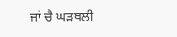ਜਾਂ ਚੈ ਘੜਥਲੀ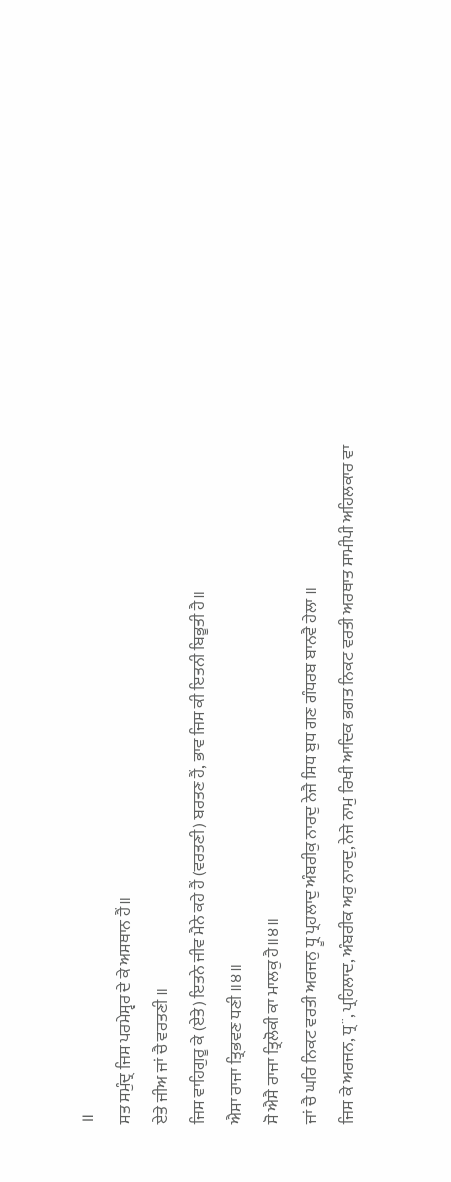॥
ਸਤ ਸਮੁੰਦ੍ਰ ਜਿਸ ਪਰਮੇਸ੍ਵਰ ਦੇ ਕੇ ਅਸਥਾਨ ਹੈਂ॥
ਏਤੇ ਜੀਅ ਜਾਂ ਚੈ ਵਰਤਣੀ ॥
ਜਿਸ ਵਾਹਿਗੁਰੂ ਕੇ (ਏਤੇ) ਇਤਨੇ ਜੀਵ ਮੈਨੇ ਕਹੇ ਹੈਂ (ਵਰਤਣੀ) ਬਰਤਣ ਹੈਂ, ਭਾਵ ਜਿਸ ਕੀ ਇਤਨੀ ਬਿਭੂਤੀ ਹੈ॥
ਐਸਾ ਰਾਜਾ ਤ੍ਰਿਭਵਣ ਧਣੀ ॥੪॥
ਸੋ ਐਸੈ ਰਾਜਾ ਤ੍ਰਿਲੋਕੀ ਕਾ ਮਾਲਕੁ ਹੈ॥੪॥
ਜਾਂ ਚੈ ਘਰਿ ਨਿਕਟ ਵਰਤੀ ਅਰਜਨੁ ਧ੍ਰੂ ਪ੍ਰਹਲਾਦੁ ਅੰਬਰੀਕੁ ਨਾਰਦੁ ਨੇਜੈ ਸਿਧ ਬੁਧ ਗਣ ਗੰਧਰਬ ਬਾਨਵੈ ਹੇਲਾ ॥
ਜਿਸ ਕੇ ਅਰਜਨ, ਧ੍ਰ¨, ਪ੍ਰਹਿਲਾਦ, ਅੰਬਰੀਕ ਅਰੁ ਨਾਰਦੁ, ਨੇਜੇ ਨਾਮੁ ਰਿਖੀ ਆਦਿਕ ਭਗਤ ਨਿਕਟ ਵਰਤੀ ਅਰਥਾਤ ਸਾਮੀਪੀ ਅਹਿਲਕਾਰ ਵਾ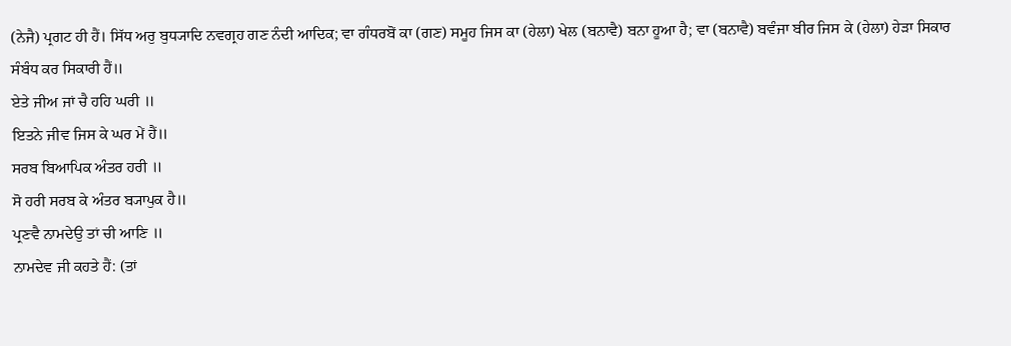(ਨੇਜੈ) ਪ੍ਰਗਟ ਹੀ ਹੈਂ। ਸਿੱਧ ਅਰੁ ਬੁਧ੍ਯਾਦਿ ਨਵਗ੍ਰਹ ਗਣ ਨੰਦੀ ਆਦਿਕ; ਵਾ ਗੰਧਰਬੋਂ ਕਾ (ਗਣ) ਸਮੂਹ ਜਿਸ ਕਾ (ਹੇਲਾ) ਖੇਲ (ਬਨਾਵੈ) ਬਨਾ ਹੂਆ ਹੈ; ਵਾ (ਬਨਾਵੈ) ਬਵੰਜਾ ਬੀਰ ਜਿਸ ਕੇ (ਹੇਲਾ) ਹੇੜਾ ਸਿਕਾਰ ਸੰਬੰਧ ਕਰ ਸਿਕਾਰੀ ਹੈਂ॥
ਏਤੇ ਜੀਅ ਜਾਂ ਚੈ ਹਹਿ ਘਰੀ ॥
ਇਤਨੇ ਜੀਵ ਜਿਸ ਕੇ ਘਰ ਮੇਂ ਹੈਂ॥
ਸਰਬ ਬਿਆਪਿਕ ਅੰਤਰ ਹਰੀ ॥
ਸੋ ਹਰੀ ਸਰਬ ਕੇ ਅੰਤਰ ਬ੍ਯਾਪੁਕ ਹੈ॥
ਪ੍ਰਣਵੈ ਨਾਮਦੇਉ ਤਾਂ ਚੀ ਆਣਿ ॥
ਨਾਮਦੇਵ ਜੀ ਕਹਤੇ ਹੈਂ: (ਤਾਂ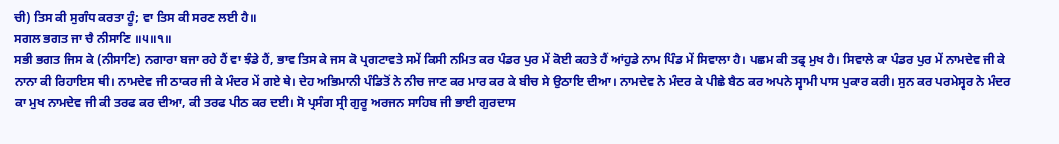ਚੀ) ਤਿਸ ਕੀ ਸੁਗੰਧ ਕਰਤਾ ਹੂੰ; ਵਾ ਤਿਸ ਕੀ ਸਰਣ ਲਈ ਹੈ॥
ਸਗਲ ਭਗਤ ਜਾ ਚੈ ਨੀਸਾਣਿ ॥੫॥੧॥
ਸਭੀ ਭਗਤ ਜਿਸ ਕੇ (ਨੀਸਾਣਿ) ਨਗਾਰਾ ਬਜਾ ਰਹੇ ਹੈਂ ਵਾ ਝੰਡੇ ਹੈਂ, ਭਾਵ ਤਿਸ ਕੇ ਜਸ ਕੋ ਪ੍ਰਗਟਾਵਤੇ ਸਮੇਂ ਕਿਸੀ ਨਮਿਤ ਕਰ ਪੰਡਰ ਪੁਰ ਮੇਂ ਕੋਈ ਕਹਤੇ ਹੈਂ ਆਂਹੁਡੇ ਨਾਮ ਪਿੰਡ ਮੇਂ ਸਿਵਾਲਾ ਹੈ। ਪਛਮ ਕੀ ਤਫ੍ਰ ਮੁਖ ਹੈ। ਸਿਵਾਲੇ ਕਾ ਪੰਡਰ ਪੁਰ ਮੇਂ ਨਾਮਦੇਵ ਜੀ ਕੇ ਨਾਨਾ ਕੀ ਰਿਹਾਇਸ ਥੀ। ਨਾਮਦੇਵ ਜੀ ਠਾਕਰ ਜੀ ਕੇ ਮੰਦਰ ਮੇਂ ਗਏ ਥੇ। ਦੇਹ ਅਭਿਮਾਨੀ ਪੰਡਿਤੋਂ ਨੇ ਨੀਚ ਜਾਣ ਕਰ ਮਾਰ ਕਰ ਕੇ ਬੀਚ ਸੇ ਉਠਾਇ ਦੀਆ। ਨਾਮਦੇਵ ਨੇ ਮੰਦਰ ਕੇ ਪੀਛੇ ਬੈਠ ਕਰ ਅਪਨੇ ਸ੍ਵਾਮੀ ਪਾਸ ਪੁਕਾਰ ਕਰੀ। ਸੁਨ ਕਰ ਪਰਮੇਸ੍ਵਰ ਨੇ ਮੰਦਰ ਕਾ ਮੁਖ ਨਾਮਦੇਵ ਜੀ ਕੀ ਤਰਫ ਕਰ ਦੀਆ, ਕੀ ਤਰਫ ਪੀਠ ਕਰ ਦਈ। ਸੋ ਪ੍ਰਸੰਗ ਸ੍ਰੀ ਗੁਰੂ ਅਰਜਨ ਸਾਹਿਬ ਜੀ ਭਾਈ ਗੁਰਦਾਸ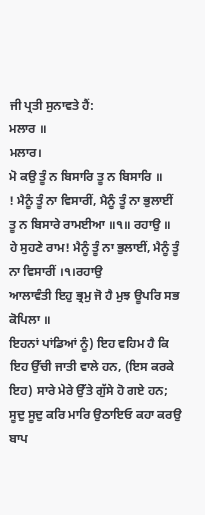ਜੀ ਪ੍ਰਤੀ ਸੁਨਾਵਤੇ ਹੈਂ:
ਮਲਾਰ ॥
ਮਲਾਰ।
ਮੋ ਕਉ ਤੂੰ ਨ ਬਿਸਾਰਿ ਤੂ ਨ ਬਿਸਾਰਿ ॥
! ਮੈਨੂੰ ਤੂੰ ਨਾ ਵਿਸਾਰੀਂ, ਮੈਨੂੰ ਤੂੰ ਨਾ ਭੁਲਾਈਂ
ਤੂ ਨ ਬਿਸਾਰੇ ਰਾਮਈਆ ॥੧॥ ਰਹਾਉ ॥
ਹੇ ਸੁਹਣੇ ਰਾਮ! ਮੈਨੂੰ ਤੂੰ ਨਾ ਭੁਲਾਈਂ, ਮੈਨੂੰ ਤੂੰ ਨਾ ਵਿਸਾਰੀਂ ।੧।ਰਹਾਉ
ਆਲਾਵੰਤੀ ਇਹੁ ਭ੍ਰਮੁ ਜੋ ਹੈ ਮੁਝ ਊਪਰਿ ਸਭ ਕੋਪਿਲਾ ॥
ਇਹਨਾਂ ਪਾਂਡਿਆਂ ਨੂੰ) ਇਹ ਵਹਿਮ ਹੈ ਕਿ ਇਹ ਉੱਚੀ ਜਾਤੀ ਵਾਲੇ ਹਨ, (ਇਸ ਕਰਕੇ ਇਹ) ਸਾਰੇ ਮੇਰੇ ਉੱਤੇ ਗੁੱਸੇ ਹੋ ਗਏ ਹਨ;
ਸੂਦੁ ਸੂਦੁ ਕਰਿ ਮਾਰਿ ਉਠਾਇਓ ਕਹਾ ਕਰਉ ਬਾਪ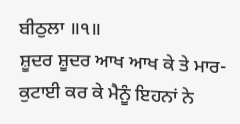ਬੀਠੁਲਾ ॥੧॥
ਸ਼ੂਦਰ ਸ਼ੂਦਰ ਆਖ ਆਖ ਕੇ ਤੇ ਮਾਰ-ਕੁਟਾਈ ਕਰ ਕੇ ਮੈਨੂੰ ਇਹਨਾਂ ਨੇ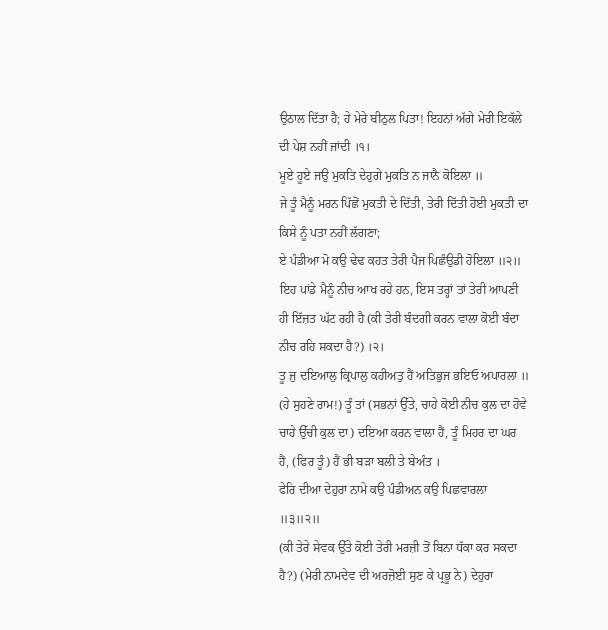ਉਠਾਲ ਦਿੱਤਾ ਹੈ; ਹੇ ਮੇਰੇ ਬੀਠੁਲ ਪਿਤਾ! ਇਹਨਾਂ ਅੱਗੇ ਮੇਰੀ ਇਕੱਲੇ ਦੀ ਪੇਸ਼ ਨਹੀਂ ਜਾਂਦੀ ।੧।
ਮੂਏ ਹੂਏ ਜਉ ਮੁਕਤਿ ਦੇਹੁਗੇ ਮੁਕਤਿ ਨ ਜਾਨੈ ਕੋਇਲਾ ॥
ਜੇ ਤੂੰ ਮੈਨੂੰ ਮਰਨ ਪਿੱਛੋਂ ਮੁਕਤੀ ਦੇ ਦਿੱਤੀ, ਤੇਰੀ ਦਿੱਤੀ ਹੋਈ ਮੁਕਤੀ ਦਾ ਕਿਸੇ ਨੂੰ ਪਤਾ ਨਹੀਂ ਲੱਗਣਾ;
ਏ ਪੰਡੀਆ ਮੋ ਕਉ ਢੇਢ ਕਹਤ ਤੇਰੀ ਪੈਜ ਪਿਛੰਉਡੀ ਹੋਇਲਾ ॥੨॥
ਇਹ ਪਾਂਡੇ ਮੈਨੂੰ ਨੀਚ ਆਖ ਰਹੇ ਹਨ, ਇਸ ਤਰ੍ਹਾਂ ਤਾਂ ਤੇਰੀ ਆਪਣੀ ਹੀ ਇੱਜ਼ਤ ਘੱਟ ਰਹੀ ਹੈ (ਕੀ ਤੇਰੀ ਬੰਦਗੀ ਕਰਨ ਵਾਲਾ ਕੋਈ ਬੰਦਾ ਨੀਚ ਰਹਿ ਸਕਦਾ ਹੈ?) ।੨।
ਤੂ ਜੁ ਦਇਆਲੁ ਕ੍ਰਿਪਾਲੁ ਕਹੀਅਤੁ ਹੈਂ ਅਤਿਭੁਜ ਭਇਓ ਅਪਾਰਲਾ ॥
(ਹੇ ਸੁਹਣੇ ਰਾਮ!) ਤੂੰ ਤਾਂ (ਸਭਨਾਂ ਉੱਤੇ, ਚਾਹੇ ਕੋਈ ਨੀਚ ਕੁਲ ਦਾ ਹੋਵੇ ਚਾਹੇ ਉੱਚੀ ਕੁਲ ਦਾ) ਦਇਆ ਕਰਨ ਵਾਲਾ ਹੈਂ, ਤੂੰ ਮਿਹਰ ਦਾ ਘਰ ਹੈਂ, (ਫਿਰ ਤੂੰ) ਹੈਂ ਭੀ ਬੜਾ ਬਲੀ ਤੇ ਬੇਅੰਤ ।
ਫੇਰਿ ਦੀਆ ਦੇਹੁਰਾ ਨਾਮੇ ਕਉ ਪੰਡੀਅਨ ਕਉ ਪਿਛਵਾਰਲਾ ॥੩॥੨॥
(ਕੀ ਤੇਰੇ ਸੇਵਕ ਉੱਤੇ ਕੋਈ ਤੇਰੀ ਮਰਜ਼ੀ ਤੋਂ ਬਿਨਾ ਧੱਕਾ ਕਰ ਸਕਦਾ ਹੈ?) (ਮੇਰੀ ਨਾਮਦੇਵ ਦੀ ਅਰਜ਼ੋਈ ਸੁਣ ਕੇ ਪ੍ਰਭੂ ਨੇ) ਦੇਹੁਰਾ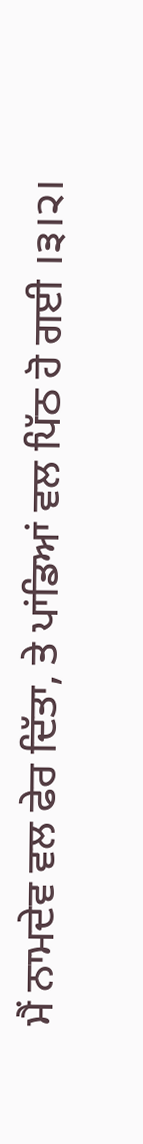ਮੈਂ ਨਾਮਦੇਵ ਵਲ ਫੇਰ ਦਿੱਤਾ, ਤੇ ਪਾਂਡਿਆਂ ਵਲ ਪਿੱਠ ਹੋ ਗਈ ।੩।੨।